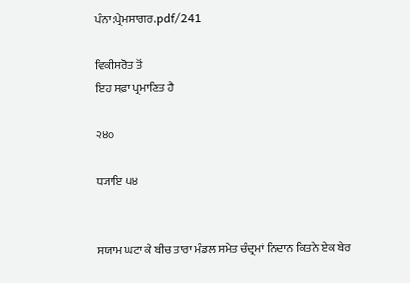ਪੰਨਾ:ਪ੍ਰੇਮਸਾਗਰ.pdf/241

ਵਿਕੀਸਰੋਤ ਤੋਂ
ਇਹ ਸਫ਼ਾ ਪ੍ਰਮਾਣਿਤ ਹੈ

੨੪੦

ਧ੍ਯਾਇ ੫੪


ਸਯਾਮ ਘਟਾ ਕੇ ਬੀਚ ਤਾਰਾ ਮੰਡਲ ਸਮੇਤ ਚੰਦ੍ਰਮਾਂ ਨਿਦਾਨ ਕਿਤਨੇ ਏਕ ਬੇਰ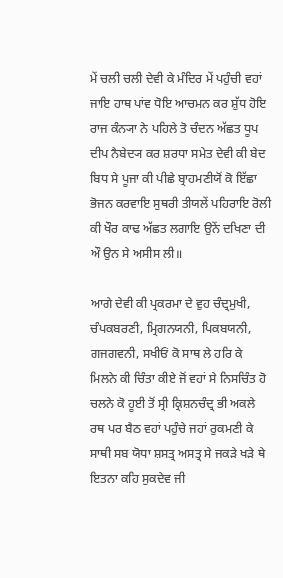ਮੇਂ ਚਲੀ ਚਲੀ ਦੇਵੀ ਕੇ ਮੰਦਿਰ ਮੇਂ ਪਹੁੰਚੀ ਵਹਾਂ ਜਾਇ ਹਾਥ ਪਾਂਵ ਧੋਇ ਆਚਮਨ ਕਰ ਸ਼ੁੱਧ ਹੋਇ ਰਾਜ ਕੰਨ੍ਯਾ ਨੇ ਪਹਿਲੇ ਤੋ ਚੰਦਨ ਅੱਛਤ ਧੂਪ ਦੀਪ ਨੈਬੇਦ੍ਯ ਕਰ ਸ਼ਰਧਾ ਸਮੇਤ ਦੇਵੀ ਕੀ ਬੇਦ ਬਿਧ ਸੇ ਪੂਜਾ ਕੀ ਪੀਛੇ ਬ੍ਰਾਹਮਣੀਯੋਂ ਕੋ ਇੱਛਾ ਭੋਜਨ ਕਰਵਾਇ ਸੁਥਰੀ ਤੀਯਲੇਂ ਪਹਿਰਾਇ ਰੋਲੀ ਕੀ ਖੌਰ ਕਾਢ ਅੱਛਤ ਲਗਾਇ ਉਨੇਂ ਦਖਿਣਾ ਦੀ ਔ ਉਨ ਸੇ ਅਸੀਸ ਲੀ॥

ਆਗੇ ਦੇਵੀ ਕੀ ਪ੍ਰਕਰਮਾ ਦੇ ਵੁਹ ਚੰਦ੍ਰਮੁਖੀ, ਚੰਪਕਬਰਣੀ, ਮ੍ਰਿਗਨਯਨੀ, ਪਿਕਬਯਨੀ, ਗਜਗਵਨੀ, ਸਖੀਓਂ ਕੋ ਸਾਥ ਲੇ ਹਰਿ ਕੇ ਮਿਲਨੇ ਕੀ ਚਿੰਤਾ ਕੀਏ ਜੋਂ ਵਹਾਂ ਸੇ ਨਿਸਚਿੰਤ ਹੋ ਚਲਨੇ ਕੋ ਹੂਈ ਤੋਂ ਸ੍ਰੀ ਕ੍ਰਿਸ਼ਨਚੰਦ੍ਰ ਭੀ ਅਕਲੇ ਰਥ ਪਰ ਬੈਠ ਵਹਾਂ ਪਹੁੰਚੇ ਜਹਾਂ ਰੁਕਮਣੀ ਕੇ ਸਾਥੀ ਸਬ ਯੋਧਾ ਸ਼ਸਤ੍ਰ ਅਸਤ੍ਰ ਸੇ ਜਕੜੇ ਖੜੇ ਥੇ ਇਤਨਾ ਕਹਿ ਸੁਕਦੇਵ ਜੀ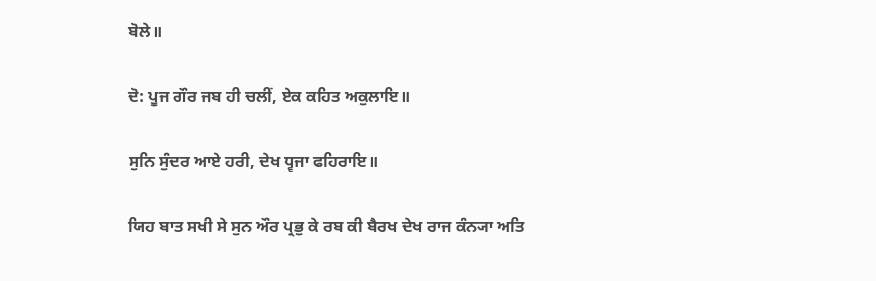ਬੋਲੇ॥

ਦੋ: ਪੂਜ ਗੌਰ ਜਬ ਹੀ ਚਲੀਂ, ਏਕ ਕਹਿਤ ਅਕੁਲਾਇ॥

ਸੁਨਿ ਸੁੰਦਰ ਆਏ ਹਰੀ, ਦੇਖ ਧ੍ਵਜਾ ਫਹਿਰਾਇ॥

ਯਿਹ ਬਾਤ ਸਖੀ ਸੇ ਸੁਨ ਔਰ ਪ੍ਰਭੁ ਕੇ ਰਬ ਕੀ ਬੈਰਖ ਦੇਖ ਰਾਜ ਕੰਨ੍ਯਾ ਅਤਿ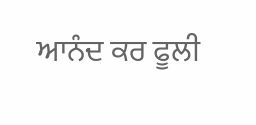ਆਨੰਦ ਕਰ ਫੂਲੀ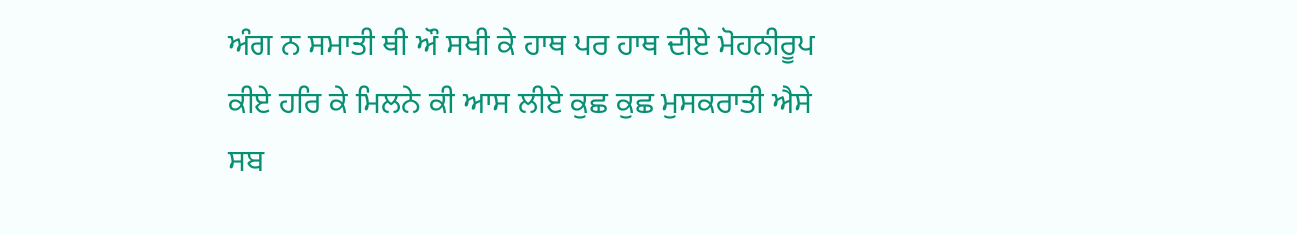ਅੰਗ ਨ ਸਮਾਤੀ ਥੀ ਔ ਸਖੀ ਕੇ ਹਾਥ ਪਰ ਹਾਥ ਦੀਏ ਮੋਹਨੀਰੂਪ ਕੀਏ ਹਰਿ ਕੇ ਮਿਲਨੇ ਕੀ ਆਸ ਲੀਏ ਕੁਛ ਕੁਛ ਮੁਸਕਰਾਤੀ ਐਸੇ ਸਬ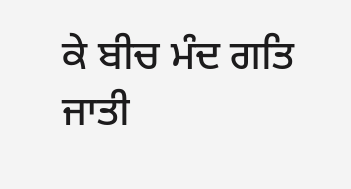ਕੇ ਬੀਚ ਮੰਦ ਗਤਿ ਜਾਤੀ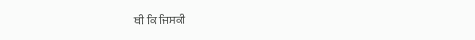ਥੀ ਕਿ ਜਿਸਕੀ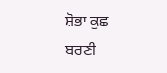ਸ਼ੋਭਾ ਕੁਛ ਬਰਣੀ